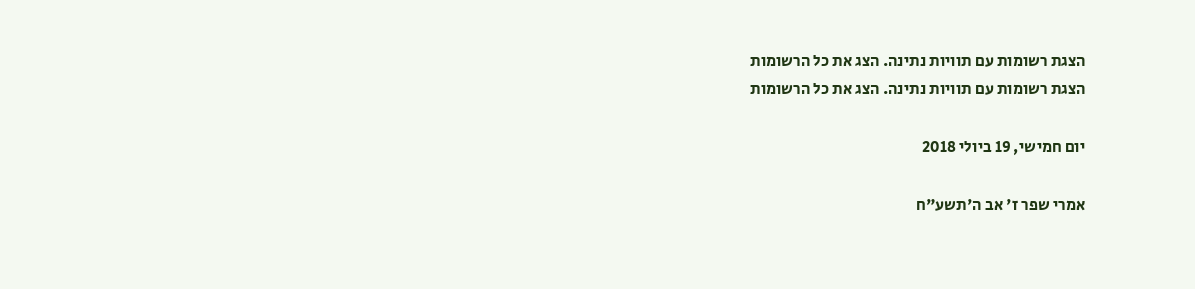הצגת רשומות עם תוויות נתינה. הצג את כל הרשומות
הצגת רשומות עם תוויות נתינה. הצג את כל הרשומות

יום חמישי, 19 ביולי 2018

אמרי שפר ז' אב ה'תשע"ח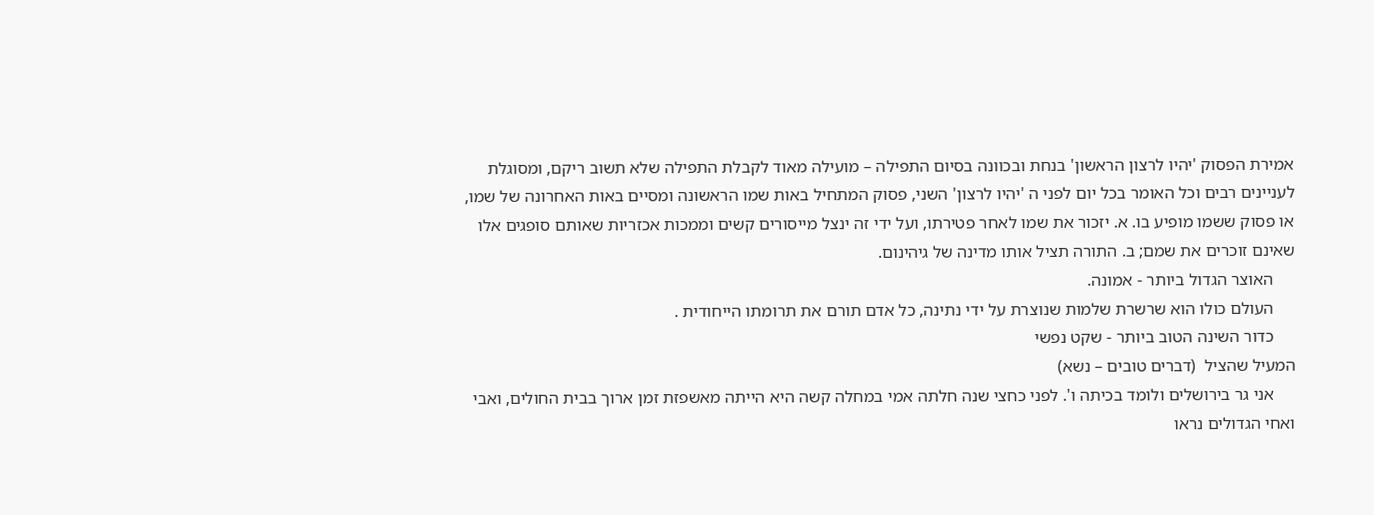אמירת הפסוק 'יהיו לרצון הראשון' בנחת ובכוונה בסיום התפילה – מועילה מאוד לקבלת התפילה שלא תשוב ריקם, ומסוגלת לעניינים רבים וכל האומר בכל יום לפני ה 'יהיו לרצון' השני, פסוק המתחיל באות שמו הראשונה ומסיים באות האחרונה של שמו, או פסוק ששמו מופיע בו. א. יזכור את שמו לאחר פטירתו, ועל ידי זה ינצל מייסורים קשים וממכות אכזריות שאותם סופגים אלו שאינם זוכרים את שמם; ב. התורה תציל אותו מדינה של גיהינום.
     האוצר הגדול ביותר - אמונה.
     העולם כולו הוא שרשרת שלמות שנוצרת על ידי נתינה, כל אדם תורם את תרומתו הייחודית .
     כדור השינה הטוב ביותר - שקט נפשי
המעיל שהציל  (דברים טובים – נשא)
     אני גר בירושלים ולומד בכיתה ו'. לפני כחצי שנה חלתה אמי במחלה קשה היא הייתה מאשפזת זמן ארוך בבית החולים, ואבי ואחי הגדולים נראו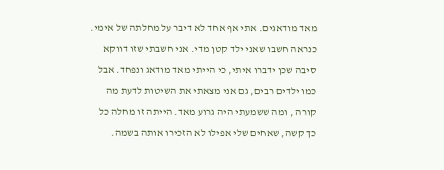מאד מודאגים. אתי אף אחד לא דיבר על מחלתה של אימי. כנראה חשבו שאני ילד קטן מדי. אני חשבתי שזו דווקא סיבה שכן ידברו איתי, כי הייתי מאד מודאג ונפחד. אבל כמו ילדים רבים, גם אני מצאתי את השיטות לדעת מה קורה , ומה ששמעתי היה גרוע מאד. הייתה זו מחלה כל כך קשה, שאחים שלי אפילו לא הזכירו אותה בשמה.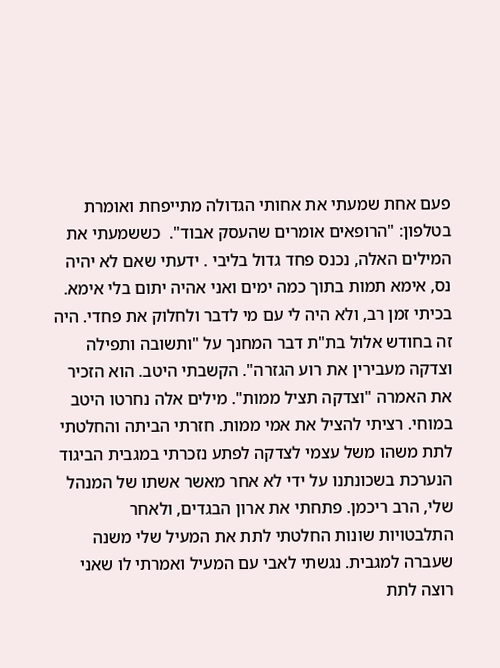פעם אחת שמעתי את אחותי הגדולה מתייפחת ואומרת בטלפון: "הרופאים אומרים שהעסק אבוד".  כששמעתי את המילים האלה, נכנס פחד גדול בליבי . ידעתי שאם לא יהיה נס, אימא תמות בתוך כמה ימים ואני אהיה יתום בלי אימא. בכיתי זמן רב, ולא היה לי עם מי לדבר ולחלוק את פחדי. היה זה בחודש אלול בת"ת דבר המחנך על "ותשובה ותפילה וצדקה מעבירין את רוע הגזרה". הקשבתי היטב. הוא הזכיר את האמרה "וצדקה תציל ממות". מילים אלה נחרטו היטב במוחי. רציתי להציל את אמי ממות. חזרתי הביתה והחלטתי לתת משהו משל עצמי לצדקה לפתע נזכרתי במגבית הביגוד הנערכת בשכונתנו על ידי לא אחר מאשר אשתו של המנהל שלי, הרב ריכמן. פתחתי את ארון הבגדים, ולאחר התלבטויות שונות החלטתי לתת את המעיל שלי משנה שעברה למגבית. נגשתי לאבי עם המעיל ואמרתי לו שאני רוצה לתת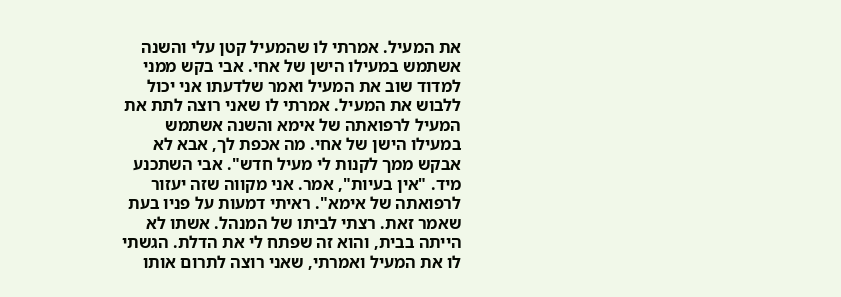את המעיל. אמרתי לו שהמעיל קטן עלי והשנה אשתמש במעילו הישן של אחי. אבי בקש ממני למדוד שוב את המעיל ואמר שלדעתו אני יכול ללבוש את המעיל. אמרתי לו שאני רוצה לתת את המעיל לרפואתה של אימא והשנה אשתמש במעילו הישן של אחי. מה אכפת לך, אבא לא אבקש ממך לקנות לי מעיל חדש". אבי השתכנע מיד. "אין בעיות", אמר. אני מקווה שזה יעזור לרפואתה של אימא". ראיתי דמעות על פניו בעת שאמר זאת. רצתי לביתו של המנהל. אשתו לא הייתה בבית, והוא זה שפתח לי את הדלת. הגשתי לו את המעיל ואמרתי, שאני רוצה לתרום אותו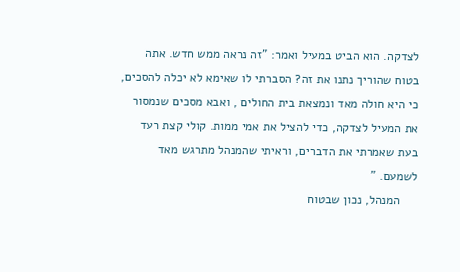לצדקה. הוא הביט במעיל ואמר: "זה נראה ממש חדש. אתה בטוח שהוריך נתנו את זה? הסברתי לו שאימא לא יכלה להסכים, כי היא חולה מאד ונמצאת בית החולים , ואבא מסכים שנמסור את המעיל לצדקה, כדי להציל את אמי ממות. קולי קצת רעד בעת שאמרתי את הדברים, וראיתי שהמנהל מתרגש מאד לשמעם. "
     המנהל, נכון שבטוח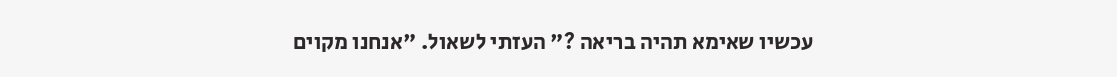עכשיו שאימא תהיה בריאה ?" העזתי לשאול. "אנחנו מקוים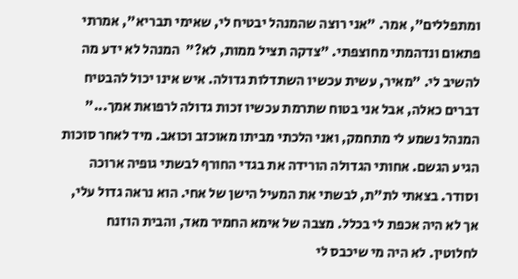ומתפללים", אמר. "אני רוצה שהמנהל יבטיח לי, שאימי תבריא", אמרתי פתאום ונדהמתי מחוצפתי. "צדקה תציל ממות, לא?"  המנהל לא ידע מה להשיב לי. "מאיר, עשית עכשיו השתדלות גדולה. איש אינו יכול להבטיח דברים כאלה, אבל אני בטוח שתרמת עכשיו זכות גדולה לרפואת אמך..." המנהל נשמע לי מתחמק, ואני הלכתי מביתו מאוכזב וכואב. מיד לאחר סוכות הגיע הגשם. אחותי הגדולה הורידה את בגדי החורף לבשתי גופיה ארוכה וסודר. בצאתי לת"ת, לבשתי את המעיל הישן של אחי. הוא נראה גדול עלי, אך לא היה אכפת לי בכלל. מצבה של אימא החמיר מאד, והבית הוזנח לחלוטין. לא היה מי שיכבס לי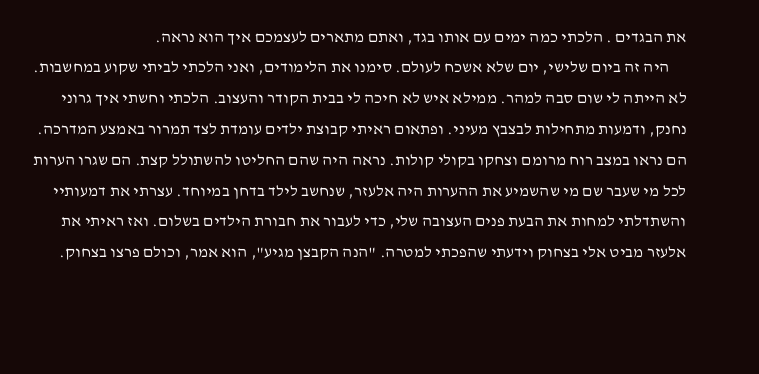את הבגדים . הלכתי כמה ימים עם אותו בגד, ואתם מתארים לעצמכם איך הוא נראה.
     היה זה ביום שלישי, יום שלא אשכח לעולם. סימנו את הלימודים, ואני הלכתי לביתי שקוע במחשבות. לא הייתה לי שום סבה למהר. ממילא איש לא חיכה לי בבית הקודר והעצוב. הלכתי וחשתי איך גרוני נחנק, ודמעות מתחילות לבצבץ מעיני. ופתאום ראיתי קבוצת ילדים עומדת לצד תמרור באמצע המדרכה. הם נראו במצב רוח מרומם וצחקו בקולי קולות. נראה היה שהם החליטו להשתולל קצת. הם שגרו הערות לכל מי שעבר שם מי שהשמיע את ההערות היה אלעזר, שנחשב לילד בדחן במיוחד. עצרתי את דמעותיי והשתדלתי למחות את הבעת פנים העצובה שלי, כדי לעבור את חבורת הילדים בשלום. ואז ראיתי את אלעזר מביט אלי בצחוק וידעתי שהפכתי למטרה. "הנה הקבצן מגיע", הוא אמר, וכולם פרצו בצחוק.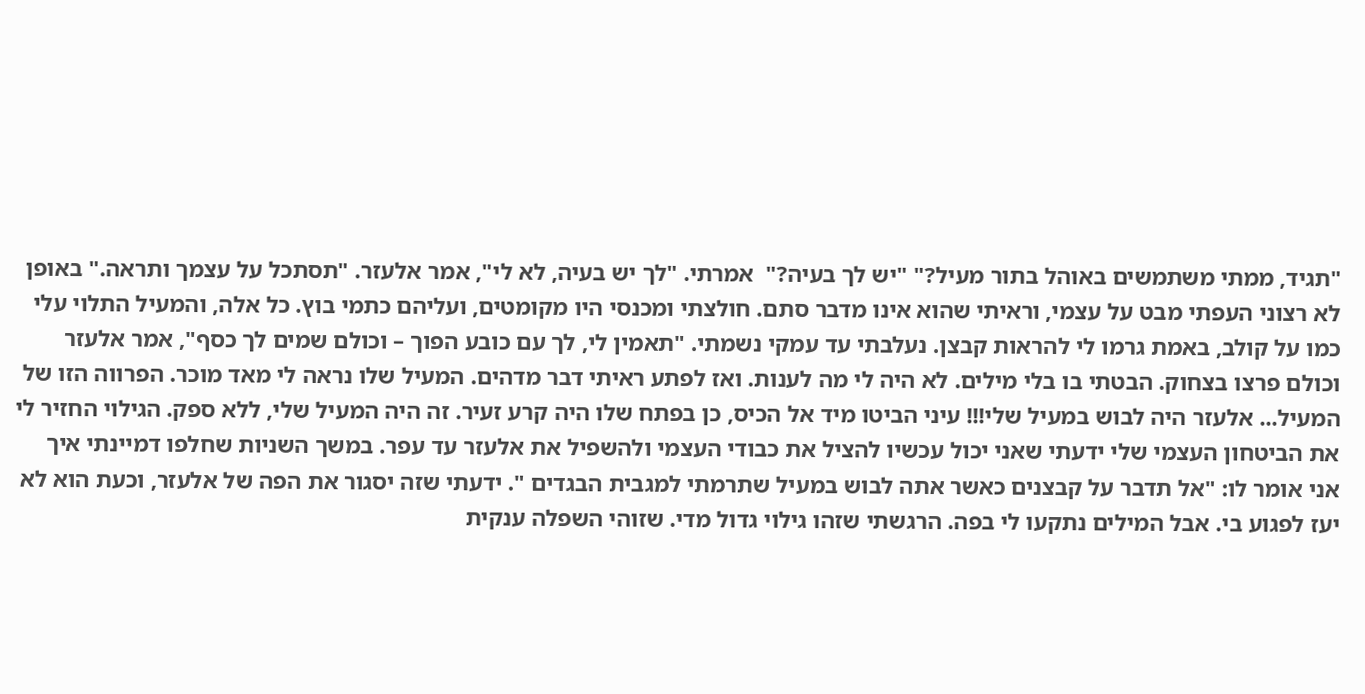"תגיד, ממתי משתמשים באוהל בתור מעיל?" "יש לך בעיה?"  אמרתי. "לך יש בעיה, לא לי", אמר אלעזר. "תסתכל על עצמך ותראה." באופן לא רצוני העפתי מבט על עצמי, וראיתי שהוא אינו מדבר סתם. חולצתי ומכנסי היו מקומטים, ועליהם כתמי בוץ. כל אלה, והמעיל התלוי עלי כמו על קולב, באמת גרמו לי להראות קבצן. נעלבתי עד עמקי נשמתי. "תאמין לי, לך עם כובע הפוך – וכולם שמים לך כסף", אמר אלעזר וכולם פרצו בצחוק. הבטתי בו בלי מילים. לא היה לי מה לענות. ואז לפתע ראיתי דבר מדהים. המעיל שלו נראה לי מאד מוכר. הפרווה הזו של המעיל... אלעזר היה לבוש במעיל שלי!!! עיני הביטו מיד אל הכיס, כן בפתח שלו היה קרע זעיר. זה היה המעיל שלי, ללא ספק. הגילוי החזיר לי את הביטחון העצמי שלי ידעתי שאני יכול עכשיו להציל את כבודי העצמי ולהשפיל את אלעזר עד עפר. במשך השניות שחלפו דמיינתי איך אני אומר לו: "אל תדבר על קבצנים כאשר אתה לבוש במעיל שתרמתי למגבית הבגדים ". ידעתי שזה יסגור את הפה של אלעזר, וכעת הוא לא יעז לפגוע בי. אבל המילים נתקעו לי בפה. הרגשתי שזהו גילוי גדול מדי. שזוהי השפלה ענקית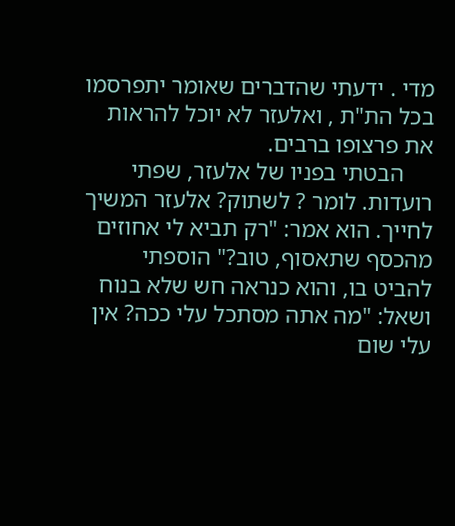מדי . ידעתי שהדברים שאומר יתפרסמו בכל הת"ת , ואלעזר לא יוכל להראות את פרצופו ברבים.
     הבטתי בפניו של אלעזר, שפתי רועדות. לומר ? לשתוק? אלעזר המשיך לחייך. הוא אמר: "רק תביא לי אחוזים מהכסף שתאסוף, טוב?" הוספתי להביט בו, והוא כנראה חש שלא בנוח ושאל: "מה אתה מסתכל עלי ככה? אין עלי שום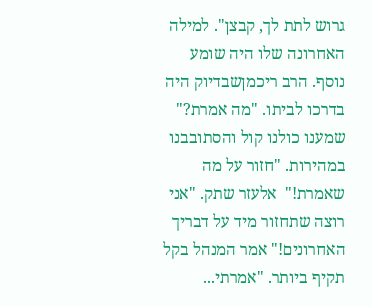גרוש לתת לך, קבצן". למילה האחרונה שלו היה שומע נוסף. הרב ריכמןשבדיוק היה בדרכו לביתו. "מה אמרת?"  שמענו כולנו קול והסתובבנו במהירות. "חזור על מה שאמרת!"  אלעזר שתק. "אני רוצה שתחזור מיד על דבריך האחרונים!" אמר המנהל בקל תקיף ביותר. "אמרתי...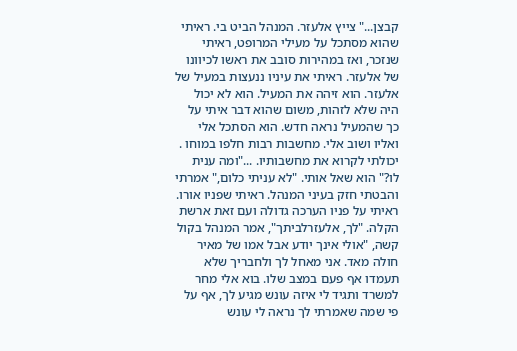קבצן..." צייץ אלעזר. המנהל הביט בי. ראיתי שהוא מסתכל על מעילי המרופט, ראיתי שנזכר, ואז במהירות סובב את ראשו לכיוונו של אלעזר. ראיתי את עיניו ננעצות במעיל של אלעזר. הוא זיהה את המעיל. הוא לא יכול היה שלא לזהות, משום שהוא דבר איתי על כך שהמעיל נראה חדש. הוא הסתכל אלי ואליו ושוב אלי. מחשבות רבות חלפו במוחו . יכולתי לקרוא את מחשבותיו. ..."ומה ענית לו?" הוא שאל אותי. "לא עניתי כלום," אמרתי והבטתי חזק בעיני המנהל. ראיתי שפניו אורו. ראיתי על פניו הערכה גדולה ועם זאת ארשת הקלה. "לך, אלעזרלביתך", אמר המנהל בקול קשה, "אולי אינך יודע אבל אמו של מאיר חולה מאד. אני מאחל לך ולחבריך שלא תעמדו אף פעם במצב שלו. בוא אלי מחר למשרד ותגיד לי איזה עונש מגיע לך, אף על פי שמה שאמרתי לך נראה לי עונש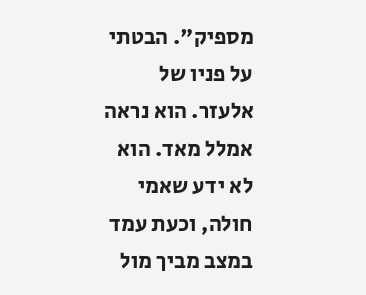מספיק". הבטתי על פניו של אלעזר. הוא נראה אמלל מאד. הוא לא ידע שאמי חולה, וכעת עמד במצב מביך מול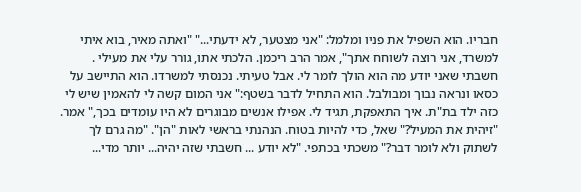חבריו. הוא השפיל את פניו ומלמל: "אני מצטער, לא ידעתי..." "ואתה מאיר, בוא איתי למשרד, אני רוצה לשוחח אתך", אמר הרב ריכמן. הלכתי אתו, גורר עלי את מעילי . חשבתי שאני יודע מה הוא הולך לומר לי. אבל טעיתי. נכנסתי למשרדו. הוא התיישב על כסאו ונראה נבוך ומבולבל. הוא התחיל לדבר בשטף:" אני המום קשה לי להאמין שיש לי כזה ילד בת"ת. איך התאפקת, תגיד לי. אפילו אנשים מבוגרים לא היו עומדים בכך," אמר. "זיהית את המעיל?" שאל, כדי להיות בטוח. הנהנתי בראשי לאות "הן". "מה גרם לך לשתוק ולא לומר דבר?" משכתי בכתפי. "לא יודע ... חשבתי שזה יהיה... יותר מדי...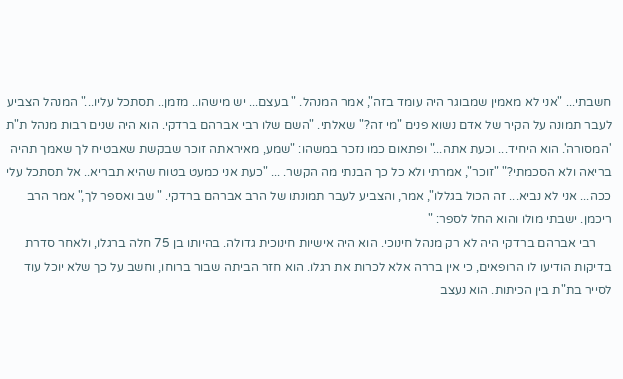חשבתי... "אני לא מאמין שמבוגר היה עומד בזה", אמר המנהל. " בעצם... יש מישהו.. מזמן.. תסתכל עליו..." המנהל הצביע לעבר תמונה על הקיר של אדם נשוא פנים "מי זה?" שאלתי. "השם שלו רבי אברהם ברדקי. הוא היה שנים רבות מנהל ת"ת 'המסורה'. הוא היחיד... וכעת אתה..." ופתאום כמו נזכר במשהו: "שמע, מאיראתה זוכר שבקשת שאבטיח לך שאמך תהיה בריאה ולא הסכמתי?" "זוכר", אמרתי ולא כל כך הבנתי מה הקשר. ... "כעת אני כמעט בטוח שהיא תבריא.. אל תסתכל עלי ככה... אני לא נביא... זה הכול בגללו", אמר, והצביע לעבר תמונתו של הרב אברהם ברדקי. " שב ואספר לך," אמר הרב ריכמן. ישבתי מולו והוא החל לספר: "
     רבי אברהם ברדקי היה לא רק מנהל חינוכי. הוא היה אישיות חינוכית גדולה. בהיותו בן 75 חלה ברגלו, ולאחר סדרת בדיקות הודיעו לו הרופאים, כי אין בררה אלא לכרות את רגלו. הוא חזר הביתה שבור ברוחו, וחשב על כך שלא יוכל עוד לסייר בת"ת בין הכיתות. הוא נעצב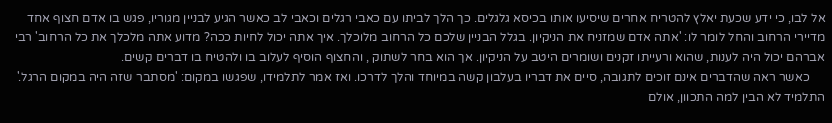אל לבו, כי ידע שכעת יאלץ להטריח אחרים שיסיעו אותו בכיסא גלגלים. כך הלך לביתו עם כאבי רגלים וכאבי לב כאשר הגיע לבניין מגוריו, פגש בו אדם חצוף אחד מדיירי הרחוב והחל לומר לו: 'אתה אדם שמזניח את הניקיון. בגלל הבניין שלכם כל הרחוב מלוכלך. איך אתה יכול לחיות ככה? מדוע אתה מלכלך את כל הרחוב' רבי אברהם יכול היה לענות, שהוא ורעייתו זקנים ושומרים היטב על הניקיון. אך הוא בחר לשתוק , והחצוף הוסיף לעלוב בו ולהטיח בו דברים קשים.
     כאשר ראה שהדברים אינם זוכים לתגובה, סיים את דבריו בעלבון קשה במיוחד והלך לדרכו. ואז אמר לתלמידו, שפגשו במקום: 'מסתבר שזה היה במקום הרגל.' התלמיד לא הבין למה התכוון, אולם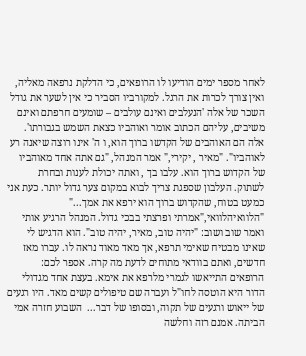לאחר מספר ימים הודיעו לו הרופאים, כי הדלקת נרפאה מאליה, ואין צורך לכרות את הרגל. למקורביו הסביר כי אין לשער את גודל השכר של אלה 'הנעלבים ואינם עולבים – שומעים חרפתם ואינם משיבים, עליהם הכתוב אומר ואוהביו כצאת השמש בגבורתו'. אלה הם האוהבים של הקדשו ברוך הוא, ו ה' אינו רוצה שיאנה רע לאוהביו". "מאיר , יקירי," אמר המנהל, "גם אתה אחד מאוהביו של הקדוש ברוך הוא. עלבו בך , ואתה יכולת לענות ובחרת לשתוק. העלבון שספגת צריך לבוא במקום צער גדול יותר. כעת אני כמעט בטוח, שהקדוש ברוך הוא ירפא את אמך..." "הלוואיהלוואי,"אמרתי ופרצתי בבכי גדול. המנהל הרגיע אותי ואמר שוב ושוב: "יהיה טוב, מאיר, יהיה טוב". הוא הדגיש לי שאינו מבטיח שאימי תרפא, אך מאד מאוד נראה לו. עברו מאז חדשים, ואתם בוודאי מתוחים לדעת מה קרה. אספר לכם: הרופאים התייאשו לגמרי מלרפא את אימא. בעצת אחד מגדולי הדור היא הוטסה לחו"ל ועברה שם טיפולים קשים מאד. היו רגעים של ייאוש ורגעים של תקוה, ובסופו של דבר...  השבוע חזרה אמי הביתה. אמנם רזה וחלשה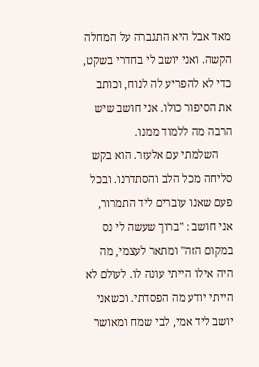מאד אבל היא התגברה על המחלה הקשה. ואני יושב לי בחדרי בשקט, כדי לא להפריע לה לנוח, וכותב את הסיפור כולו. אני חושב שיש הרבה מה ללמוד ממנו.
     השלמתי עם אלעזר. הוא בקש סליחה מכל הלב והסתדרנו. ובכל פעם שאנו עוברים ליד התמרור, אני חושב : "ברוך שעשה לי נס במקום הזה" ומתאר לעצמי, מה היה אילו הייתי עונה לו. לעולם לא הייתי יודע מה הפסדתי. וכשאני יושב ליד אמי, לבי שמח ומאושר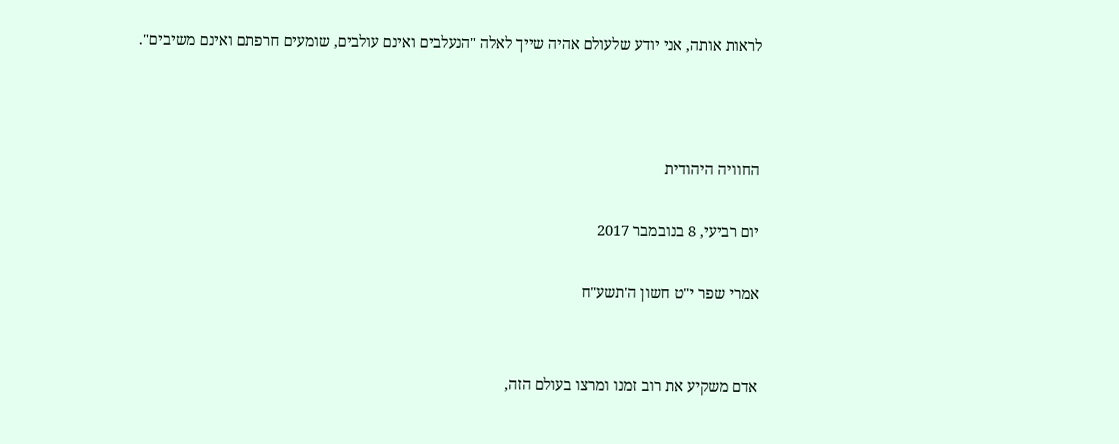לראות אותה, אני יודע שלעולם אהיה שייך לאלה "הנעלבים ואינם עולבים, שומעים חרפתם ואינם משיבים".



החוויה היהודית

יום רביעי, 8 בנובמבר 2017

אמרי שפר י"ט חשון ה'תשע"ח


אדם משקיע את רוב זמנו ומרצו בעולם הזה,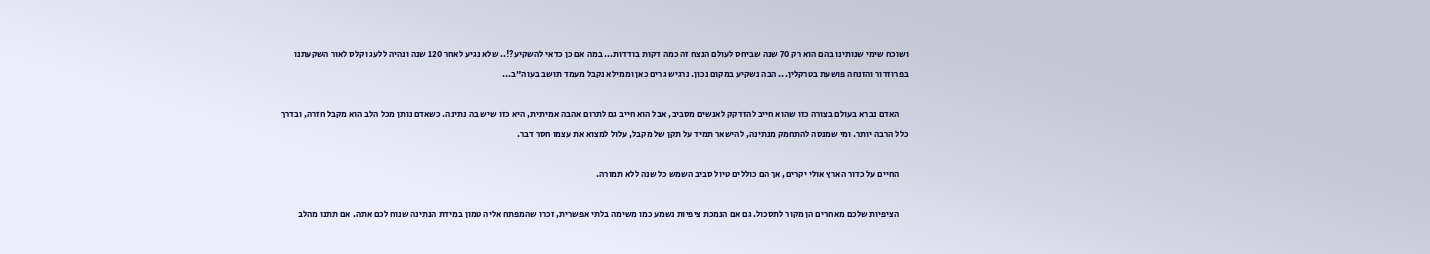ושוכח שימי שנותינו בהם הוא רק 70 שנה שביחס לעולם הנצח זה כמה דקות בודדות... במה אם כן כדאי להשקיע?!.. שלא נגיע לאחר 120 שנה ונהיה ללעג וקלס לאור השקעתנו בפרוזדור והזנחה פושעת בטרקלין... הבה נשקיע במקום נכון. נרגיש גרים כאן וממילא נקבל מעמד תושב בעוה"ב...

     האדם נברא בעולם בצורה כזו שהוא חייב להזדקק לאנשים מסביב, אבל הוא חייב גם לתרום אהבה אמיתית, היא כזו שיש בה נתינה. כשאדם נותן מכל הלב הוא מקבל חזרה, ובדרך כלל הרבה יותר. ומי שמנסה להתחמק מנתינה, להישאר תמיד על תקן של מקבל, עלול למצוא את עצמו חסר דבר.

     החיים על כדור הארץ אולי יקרים, אך הם כוללים טיול סביב השמש כל שנה ללא תמורה.

     הציפיות שלכם מאחרים הן מקור לתסכול. גם אם הנמכת ציפיות נשמע כמו משימה בלתי אפשרית, זכרו שהמפתח אליה טמון במידת הנתינה שנוח לכם אתה. אם תתנו מהלב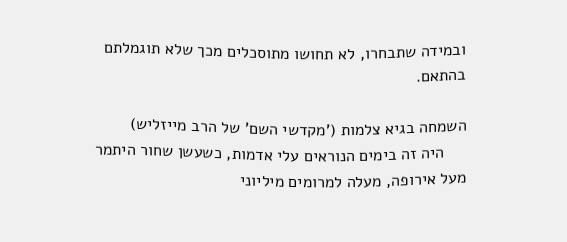ובמידה שתבחרו, לא תחושו מתוסכלים מכך שלא תוגמלתם בהתאם.

השמחה בגיא צלמות ('מקדשי השם' של הרב מייזליש)
     היה זה בימים הנוראים עלי אדמות, כשעשן שחור היתמר מעל אירופה, מעלה למרומים מיליוני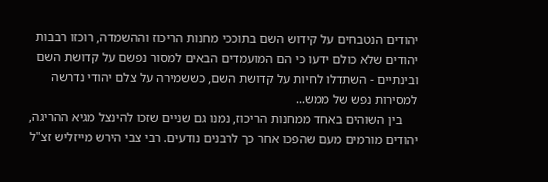יהודים הנטבחים על קידוש השם בתוככי מחנות הריכוז וההשמדה, רוכזו רבבות יהודים שלא כולם ידעו כי הם המועמדים הבאים למסור נפשם על קדושת השם ובינתיים - השתדלו לחיות על קדושת השם, כששמירה על צלם יהודי נדרשה למסירות נפש של ממש...
     בין השוהים באחד ממחנות הריכוז, נמנו גם שניים שזכו להינצל מגיא ההריגה, יהודים מורמים מעם שהפכו אחר כך לרבנים נודעים. רבי צבי הירש מייזליש זצ"ל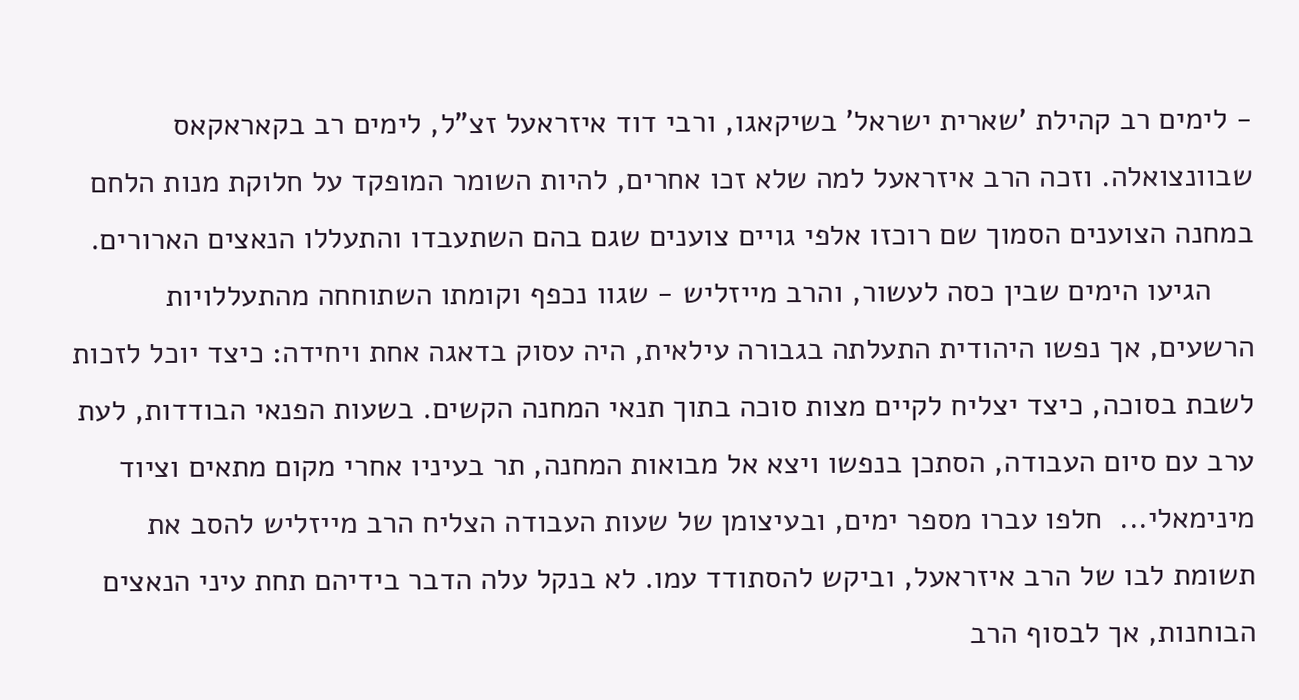- לימים רב קהילת 'שארית ישראל' בשיקאגו, ורבי דוד איזראעל זצ"ל, לימים רב בקאראקאס שבוונצואלה. וזכה הרב איזראעל למה שלא זכו אחרים, להיות השומר המופקד על חלוקת מנות הלחם במחנה הצוענים הסמוך שם רוכזו אלפי גויים צוענים שגם בהם השתעבדו והתעללו הנאצים הארורים.
     הגיעו הימים שבין כסה לעשור, והרב מייזליש - שגוו נכפף וקומתו השתוחחה מהתעללויות הרשעים, אך נפשו היהודית התעלתה בגבורה עילאית, היה עסוק בדאגה אחת ויחידה: כיצד יוכל לזכות לשבת בסוכה, כיצד יצליח לקיים מצות סוכה בתוך תנאי המחנה הקשים. בשעות הפנאי הבודדות, לעת ערב עם סיום העבודה, הסתכן בנפשו ויצא אל מבואות המחנה, תר בעיניו אחרי מקום מתאים וציוד מינימאלי...  חלפו עברו מספר ימים, ובעיצומן של שעות העבודה הצליח הרב מייזליש להסב את תשומת לבו של הרב איזראעל, וביקש להסתודד עמו. לא בנקל עלה הדבר בידיהם תחת עיני הנאצים הבוחנות, אך לבסוף הרב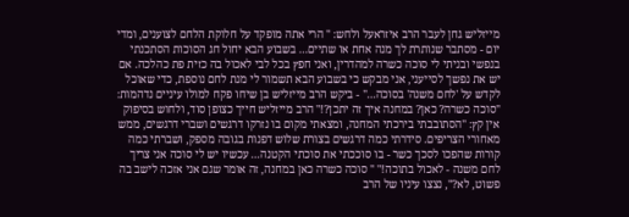מייזליש גחן לעבר הרב איזראעל ולחש: " הרי אתה מופקד על חלוקת הלחם לצוענים, ומדי יום - מסתבר שנותרת לך מנה אחת או שתיים... בשבוע הבא יחול חג הסוכות הסתכנתי בנפשי ובניתי לי סוכה כשרה למהדרין, ואני חפץ בכל לבי לאכול בה כזית פת כהלכה. אם יש את נפשך לסייעני, אני מבקש כי בשבוע הבא תשמור לי מנת לחם נוספת, כדי שאוכל לקדש על 'לחם משנה' בסוכה..." - ביקש הרב מייזליש בן שיחו פקח למולו עיניים נדהמות: "סוכה כשרה? כאן? במחנה איך זה יתכן?!" הרב מייזליש חייך כצופן סוד, ולחוש בסיפוק אין קץ: "הסתובבתי בירכתי המחנה, ומצאתי מקום בו נזרקו דרגשים ושברי דרגשים, ממש מאחורי הצריפים. סידרתי כמה דרגשים בצורת שלוש דפנות בגובה מספק, ושברתי כמה קורות שהפכו לסכך כשר - בו סוככתי את סוכתי הקטנה... עכשיו יש לי סוכה אני צריך לחם משנה - לאכול בתוכה!" " סוכה כשרה כאן במחנה, זה אומר שגם אני אזכה לישב בה פשוט, לא?", נצצו עיניו של הרב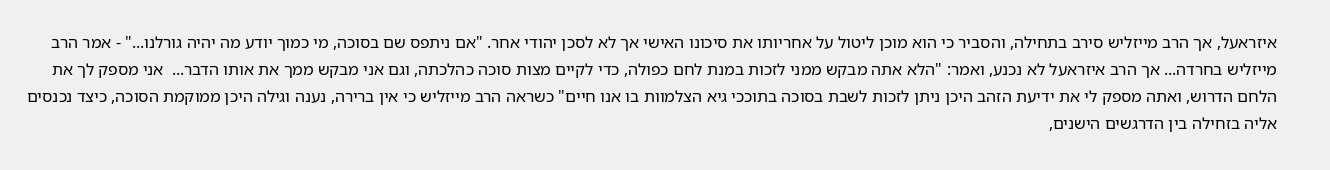איזראעל, אך הרב מייזליש סירב בתחילה, והסביר כי הוא מוכן ליטול על אחריותו את סיכונו האישי אך לא לסכן יהודי אחר. "אם ניתפס שם בסוכה, מי כמוך יודע מה יהיה גורלנו..." - אמר הרב מייזליש בחרדה... אך הרב איזראעל לא נכנע, ואמר: "הלא אתה מבקש ממני לזכות במנת לחם כפולה, כדי לקיים מצות סוכה כהלכתה, וגם אני מבקש ממך את אותו הדבר...  אני מספק לך את הלחם הדרוש, ואתה מספק לי את ידיעת הזהב היכן ניתן לזכות לשבת בסוכה בתוככי גיא הצלמוות בו אנו חיים" כשראה הרב מייזליש כי אין ברירה, נענה וגילה היכן ממוקמת הסוכה, כיצד נכנסים אליה בזחילה בין הדרגשים הישנים,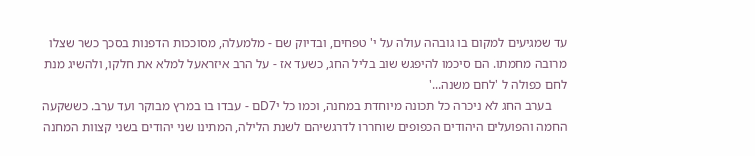עד שמגיעים למקום בו גובהה עולה על י' טפחים, ובדיוק שם - מלמעלה, מסוככות הדפנות בסכך כשר שצלו מרובה מחמתו. הם סיכמו להיפגש שוב בליל החג, כשעד אז - על הרב איזראעל למלא את חלקו, ולהשיג מנת לחם כפולה ל 'לחם משנה...'
     בערב החג לא ניכרה כל תכונה מיוחדת במחנה, וכמו כל יD7ם - עבדו בו במרץ מבוקר ועד ערב. כששקעה החמה והפועלים היהודים הכפופים שוחררו לדרגשיהם לשנת הלילה, המתינו שני יהודים בשני קצוות המחנה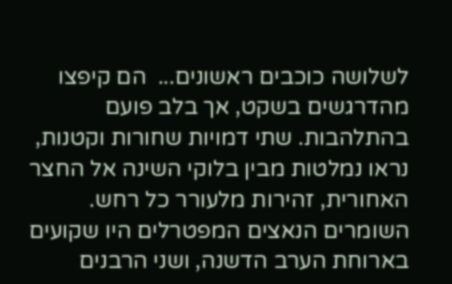לשלושה כוכבים ראשונים...  הם קיפצו מהדרגשים בשקט, אך בלב פועם בהתלהבות. שתי דמויות שחורות וקטנות, נראו נמלטות מבין בלוקי השינה אל החצר האחורית, זהירות מלעורר כל רחש. השומרים הנאצים המפטרלים היו שקועים בארוחת הערב הדשנה, ושני הרבנים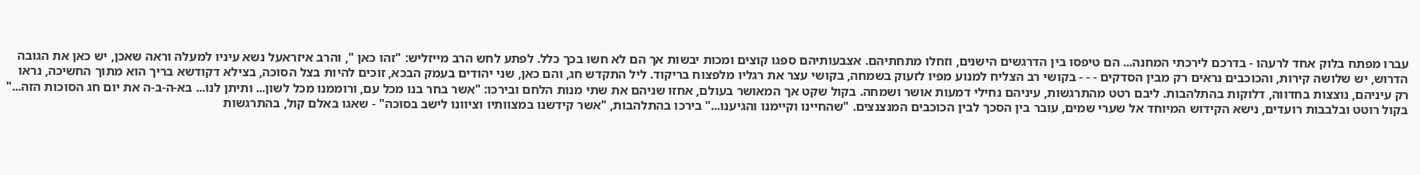עברו מפתח בלוק אחד לרעהו - בדרכם לירכתי המחנה... הם טיפסו בין הדרגשים הישנים, וזחלו מתחתיהם. אצבעותיהם ספגו קוצים ומכות יבשות אך הם לא חשו בכך כלל. לפתע לחש הרב מייזליש: "זהו כאן ", והרב איזראעל נשא עיניו למעלה וראה שאכן, יש כאן את הגובה הדרוש, יש שלושה קירות, והכוכבים נראים רק מבין הסדקים - - - בקושי רב הצליח למנוע מפיו לזעוק בשמחה, בקושי עצר את רגליו מלפצוח בריקוד. ליל התקדש חג, והם כאן, שני יהודים בעמק הבכא, זוכים להיות בצל הסוכה, בצילא דקודשא בריך הוא מתוך החשיכה, נראו רק עיניהם, נוצצות בחדווה, דלוקות בהתלהבות. ליבם רטט מהתרגשות, עיניהם נחילי דמעות אושר ושמחה. בקול שקט אך המאושר בעולם, אחזו שניהם את שתי מנות הלחם ובירכו: "אשר בחר בנו מכל עם, ורוממנו מכל לשון... ותיתן לנו... בא-ה-ב-ה את יום חג הסוכות הזה..."  בקול רוטט ובלבבות רועדים, נישא הקידוש המיוחד אל שערי שמים, עובר בין הסכך לבין הכוכבים המנצנצים. "שהחיינו וקיימנו והגיענו..." בירכו בהתלהבות, "אשר קידשנו במצוותיו וציוונו לישב בסוכה" - שאגו באלם קול, בהתרגשות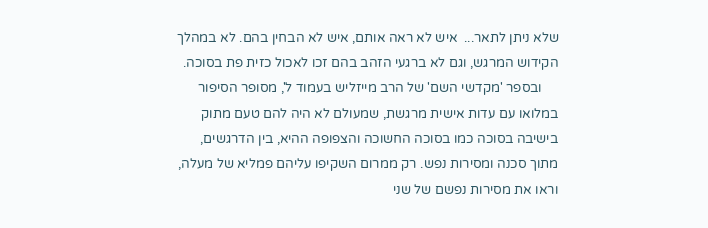שלא ניתן לתאר...  איש לא ראה אותם, איש לא הבחין בהם. לא במהלך הקידוש המרגש, וגם לא ברגעי הזהב בהם זכו לאכול כזית פת בסוכה.
     ובספר 'מקדשי השם' של הרב מייזליש בעמוד ל', מסופר הסיפור במלואו עם עדות אישית מרגשת, שמעולם לא היה להם טעם מתוק בישיבה בסוכה כמו בסוכה החשוכה והצפופה ההיא, בין הדרגשים, מתוך סכנה ומסירות נפש. רק ממרום השקיפו עליהם פמליא של מעלה, וראו את מסירות נפשם של שני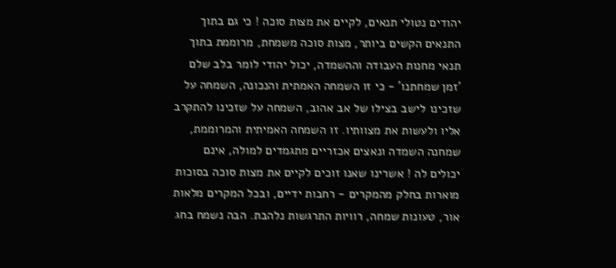יהודים נטולי תנאים, לקיים את מצות סוכה ! כי גם בתוך התנאים הקשים ביותר, מצות סוכה משמחת, מרוממת בתוך תנאי מחנות העבודה וההשמדה, יכול יהודי לומר בלב שלם 'זמן שמחתנו' - כי זו השמחה האמתית והנכונה, השמחה על שזכינו לישב בצילו של אב אהוב, השמחה על שזכינו להתקרב אליו ולעשות את מצוותיו. זו השמחה האמיתית והמרוממת, שמחנה השמדה ונאצים אכזריים מתגמדים למולה, אינם יכולים לה ! אשרינו שאנו זוכים לקיים את מצות סוכה בסוכות מוארות בחלק מהמקרים - רחבות ידיים, ובכל המקרים מלאות אור, טעונות שמחה, רוויות התרגשות נלהבת. הבה נשמח בחג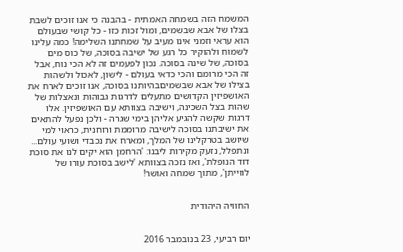המשמח הזה בשמחה האמתית - בהבנה כי אנו זוכים לשבת בצלו של אבא שבשמים, ומול זכות כזו - כל קושי שבעולם הוא עראי וזמני אינו מעיב על שמחתנו השלימה! כמה עלינו לשמוח ולהוקיר כל רגע של ישיבה בסוכה, של כוס מים בסוכה, של שינה בסוכה. נכון לפעמים זה לא הכי נוח, אבל זה הכי מרומם והכי כדאי בעולם - לישון, לאכול ולשהות בצילו של אבא שבשמיםבהיותנו בסוכה, אנו זוכים לארח את האושפיזין הקדושים מתעלים לדרגות גבוהות ונאצלות של שהות בצל השכינה, וישיבה בצוותא עם האושפיזין. אלו דרגות שקשה להגיע אליהן בימי שגרה - ולכן נפעל להתאים את ישיבתנו בסוכה לישיבה מרוממת ורוחנית, כראוי למי שיושב בטרקלינו של המלך, ומארח את נכבדי ושועי עולם... ונתפלל, נזעק מקירות ליבנו: 'הרחמן הוא יקים לנו את סוכת דוד הנופלת', ואז נזכה בצוותא 'לישב בסוכת עורו של לווייתן', מתוך שמחה ואושר!


החוויה היהודית


יום רביעי, 23 בנובמבר 2016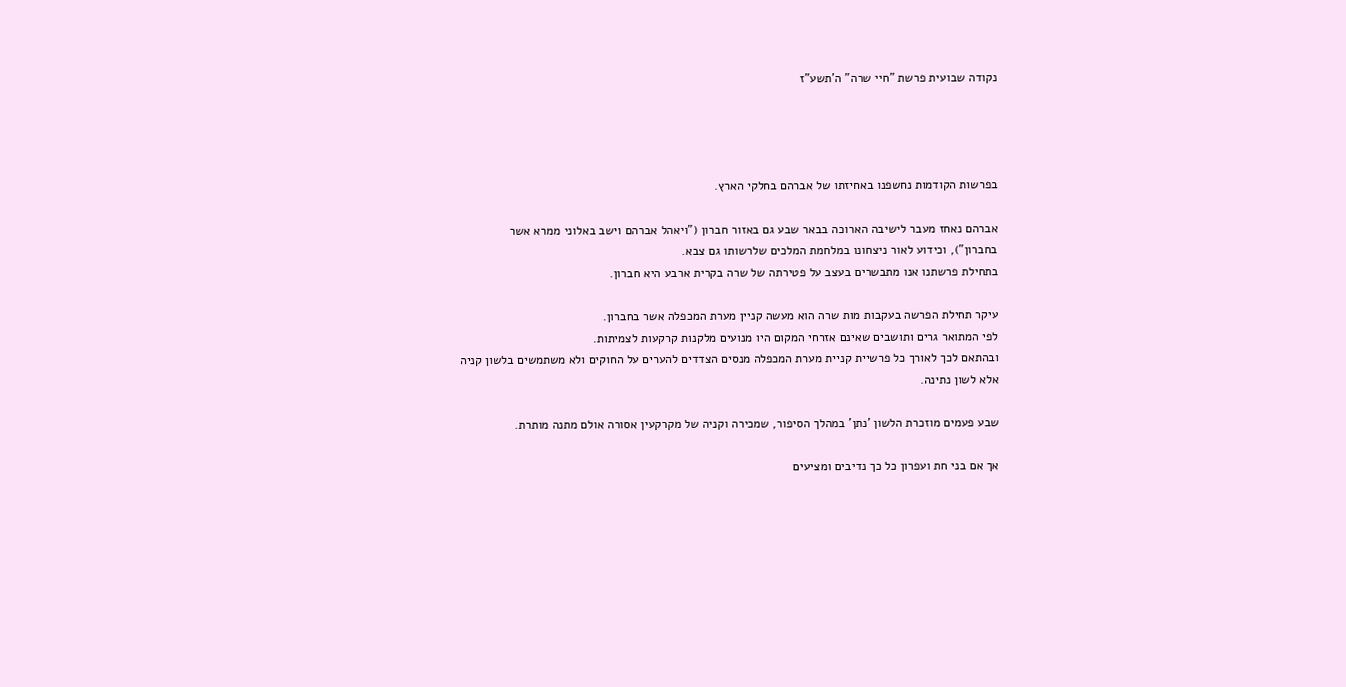נקודה שבועית פרשת "חיי שרה" ה'תשע"ז




בפרשות הקודמות נחשפנו באחיזתו של אברהם בחלקי הארץ.

אברהם נאחז מעבר לישיבה הארוכה בבאר שבע גם באזור חברון ("ויאהל אברהם וישב באלוני ממרא אשר בחברון"), וכידוע לאור ניצחונו במלחמת המלכים שלרשותו גם צבא.
בתחילת פרשתנו אנו מתבשרים בעצב על פטירתה של שרה בקרית ארבע היא חברון.

עיקר תחילת הפרשה בעקבות מות שרה הוא מעשה קניין מערת המכפלה אשר בחברון.
לפי המתואר גרים ותושבים שאינם אזרחי המקום היו מנועים מלקנות קרקעות לצמיתות.
ובהתאם לכך לאורך כל פרשיית קניית מערת המכפלה מנסים הצדדים להערים על החוקים ולא משתמשים בלשון קניה אלא לשון נתינה.

שבע פעמים מוזכרת הלשון 'נתן' במהלך הסיפור, שמכירה וקניה של מקרקעין אסורה אולם מתנה מותרת.

אך אם בני חת ועפרון כל כך נדיבים ומציעים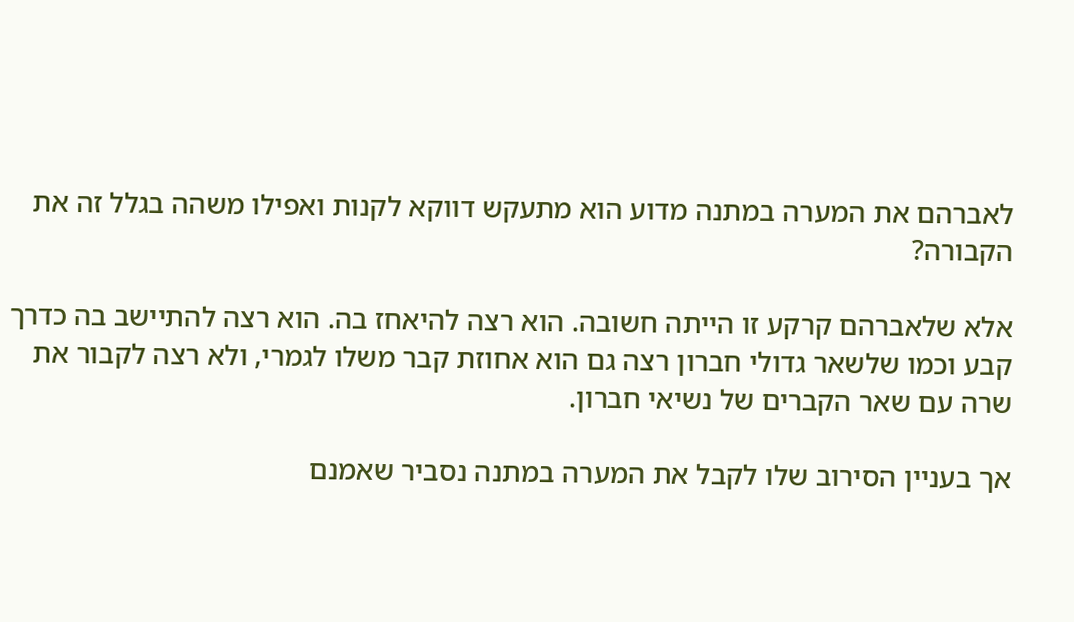לאברהם את המערה במתנה מדוע הוא מתעקש דווקא לקנות ואפילו משהה בגלל זה את הקבורה?

אלא שלאברהם קרקע זו הייתה חשובה. הוא רצה להיאחז בה. הוא רצה להתיישב בה כדרך קבע וכמו שלשאר גדולי חברון רצה גם הוא אחוזת קבר משלו לגמרי, ולא רצה לקבור את שרה עם שאר הקברים של נשיאי חברון.

אך בעניין הסירוב שלו לקבל את המערה במתנה נסביר שאמנם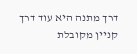דרך מתנה היא עוד דרך קניין מקובלת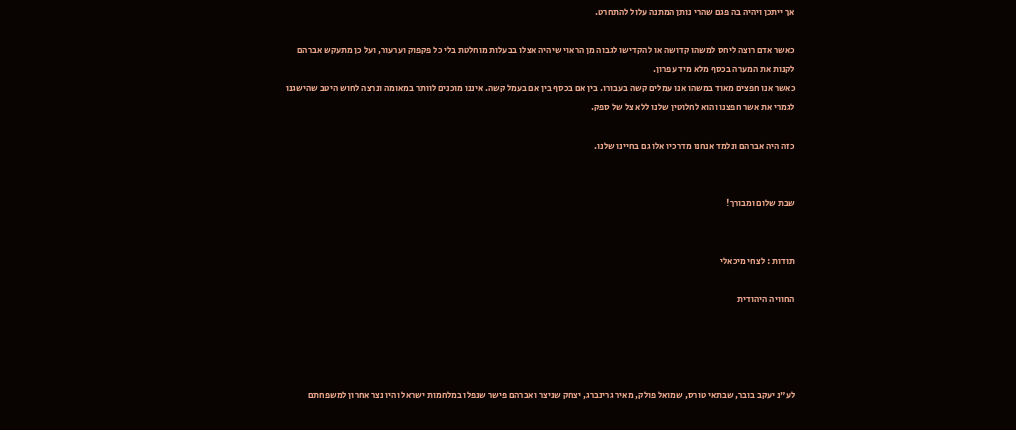אך ייתכן ויהיה בה פגם שהרי נותן המתנה עלול להתחרט.

כאשר אדם רוצה ליחס למשהו קדושה או להקדישו לגבוה מן הראוי שיהיה אצלו בבעלות מוחלטת בלי כל פקפוק וערעור, ועל כן מתעקש אברהם לקנות את המערה בכסף מלא מיד עפרון.
כאשר אנו חפצים מאוד במשהו אנו עמלים קשה בעבורו. בין אם בכסף בין אם בעמל קשה. איננו מוכנים לוותר במאומה ונרצה לחוש היטב שהישגנו לגמרי את אשר חפצנו והוא לחלוטין שלנו ללא צל של ספק.

כזה היה אברהם ונלמד אנחנו מדרכיו אלו גם בחיינו שלנו.


שבת שלום ומבורך!


תודות : לצחי מיכאלי

החוויה היהודית




לע"נ יעקב בובר, שבתאי טורס, שמואל פולק, מאיר גרינברג, יצחק שניצר ואברהם פישר שנפלו במלחמות ישראל והיו נצר אחרון למשפחתם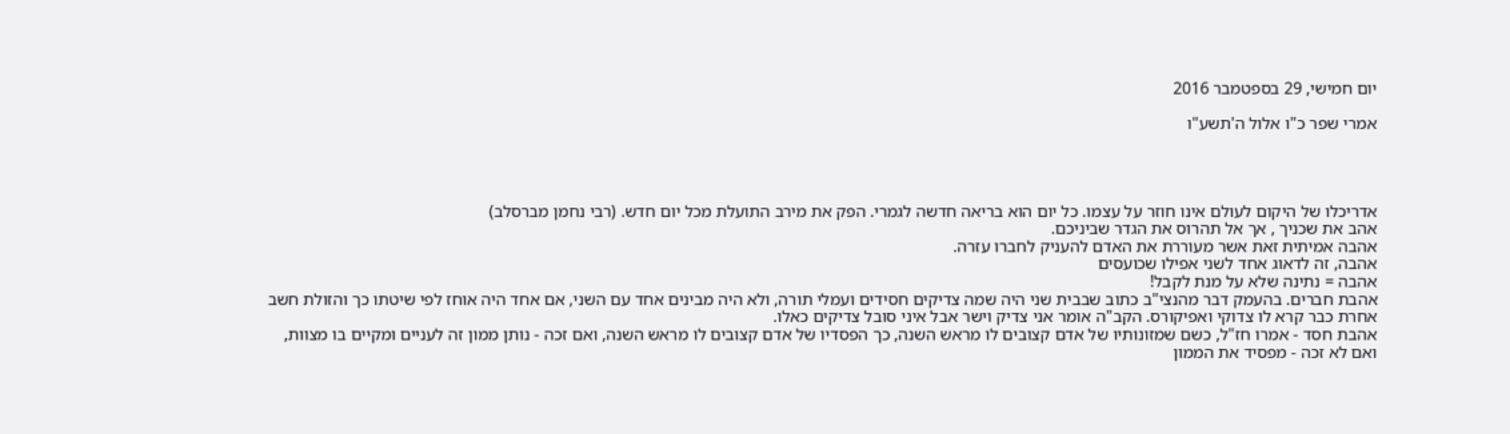יום חמישי, 29 בספטמבר 2016

אמרי שפר כ"ו אלול ה'תשע"ו




אדריכלו של היקום לעולם אינו חוזר על עצמו. כל יום הוא בריאה חדשה לגמרי. הפק את מירב התועלת מכל יום חדש. (רבי נחמן מברסלב)
אהב את שכניך , אך אל תהרוס את הגדר שביניכם.
אהבה אמיתית זאת אשר מעוררת את האדם להעניק לחברו עזרה.
אהבה, זה לדאוג אחד לשני אפילו שכועסים
אהבה = נתינה שלא על מנת לקבל!
אהבת חברים. בהעמק דבר מהנצי"ב כתוב שבבית שני היה שמה צדיקים חסידים ועמלי תורה, ולא היה מבינים אחד עם השני, אם אחד היה אוחז לפי שיטתו כך והזולת חשב אחרת כבר קרא לו צדוקי ואפיקורס. הקב"ה אומר אני צדיק וישר אבל איני סובל צדיקים כאלו.
אהבת חסד - אמרו חז"ל, כשם שמזונותיו של אדם קצובים לו מראש השנה, כך הפסדיו של אדם קצובים לו מראש השנה, ואם זכה - נותן ממון זה לעניים ומקיים בו מצוות, ואם לא זכה - מפסיד את הממון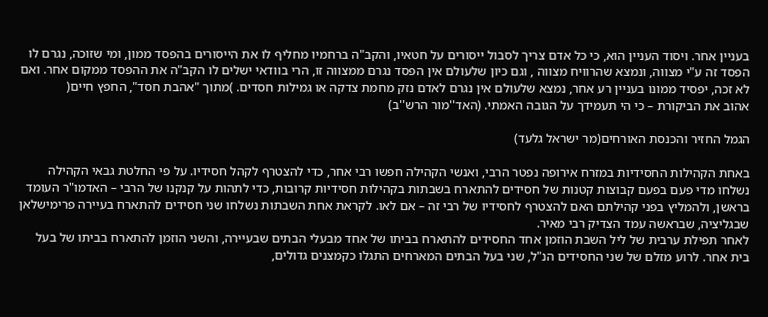בעניין אחר. ויסוד העניין הוא, כי כל אדם צריך לסבול ייסורים על חטאיו, והקב"ה ברחמיו מחליף לו את הייסורים בהפסד ממון, ומי שזוכה, נגרם לו הפסד זה ע"י מצווה, ונמצא שהרוויח מצווה , וגם כיון שלעולם אין הפסד נגרם ממצווה זו, הרי בוודאי ישלים לו הקב"ה את ההפסד ממקום אחר. ואם לא זכה, יפסיד ממונו בעניין רע אחר, נמצא שלעולם אין נגרם לאדם נזק מחמת צדקה או גמילות חסדים. )מתוך "אהבת חסד", החפץ חיים(
אהוב את הביקורת – כי הי תעמידך על הגובה האמתי. (האד''מור הרש''ב)

הגמל החזיר והכנסת האורחים(מר ישראל גלעד)

באחת הקהילות החסידיות במזרח אירופה נפטר הרבי, ואנשי הקהילה חפשו רבי אחר, כדי להצטרף לקהל חסידיו. על פי החלטת גבאי הקהילה נשלחו מדי פעם בפעם קבוצות קטנות של חסידים להתארח בשבתות בקהילות חסידיות קרובות, כדי לתהות על קנקנו של הרבי – האדמו"ר העומד בראשן, ולהמליץ בפני קהילתם האם להצטרף לחסידיו של רבי זה – אם לאו. לקראת אחת השבתות נשלחו שני חסידים להתארח בעיירה פרימישלאן שבגליציה, שבראשה עמד הצדיק רבי מאיר.
לאחר תפילת ערבית של ליל השבת הוזמן אחד החסידים להתארח בביתו של אחד מבעלי הבתים שבעיירה, והשני הוזמן להתארח בביתו של בעל בית אחר. לרוע מזלם של שני החסידים הנ"ל, שני בעל הבתים המארחים התגלו כקמצנים גדולים,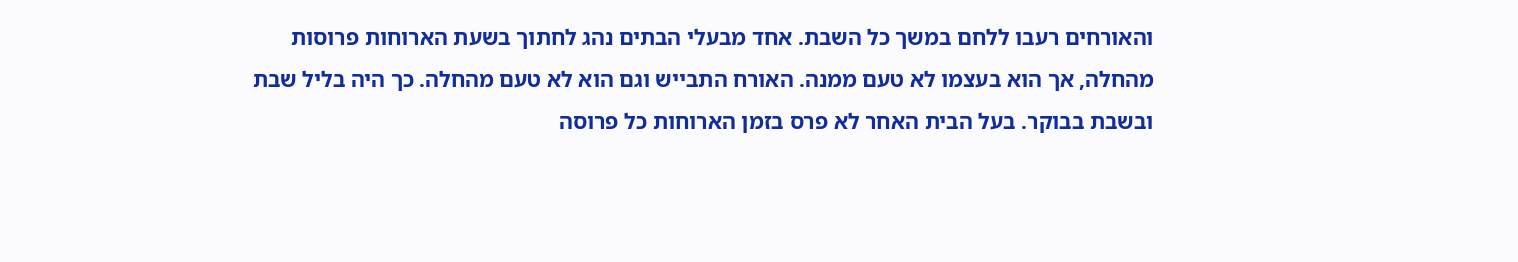והאורחים רעבו ללחם במשך כל השבת. אחד מבעלי הבתים נהג לחתוך בשעת הארוחות פרוסות מהחלה, אך הוא בעצמו לא טעם ממנה. האורח התבייש וגם הוא לא טעם מהחלה. כך היה בליל שבת ובשבת בבוקר. בעל הבית האחר לא פרס בזמן הארוחות כל פרוסה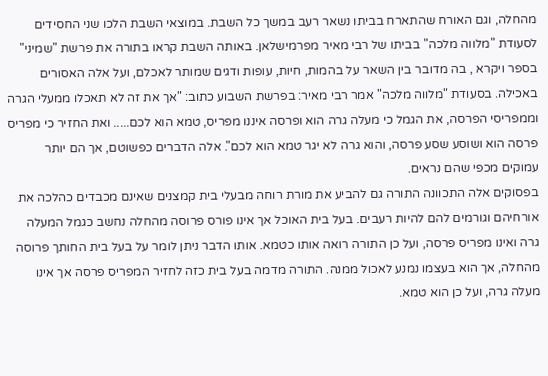מהחלה, וגם האורח שהתארח בביתו נשאר רעב במשך כל השבת. במוצאי השבת הלכו שני החסידים לסעודת "מלווה מלכה" בביתו של רבי מאיר מפרמישלאן. באותה השבת קראו בתורה את פרשת "שמיני" בספר ויקרא , בה מדובר בין השאר על בהמות, חיות, עופות ודגים שמותר לאכלם, ועל אלה האסורים באכילה. בסעודת "מלווה מלכה" אמר רבי מאיר: בפרשת השבוע כתוב: "אך את זה לא תאכלו ממעלי הגרה וממפריסי הפרסה, את הגמל כי מעלה גרה הוא ופרסה איננו מפריס, טמא הוא לכם..... ואת החזיר כי מפריס פרסה הוא ושוסע שסע פרסה, והוא גרה לא יגר טמא הוא לכם". אלה הדברים כפשוטם, אך הם יותר עמוקים מכפי שהם נראים.
בפסוקים אלה התכוונה התורה גם להביע את מורת רוחה מבעלי בית קמצנים שאינם מכבדים כהלכה את אורחיהם וגורמים להם להיות רעבים. בעל בית האוכל אך אינו פורס פרוסה מהחלה נחשב כגמל המעלה גרה ואינו מפריס פרסה, ועל כן התורה רואה אותו כטמא. אותו הדבר ניתן לומר על בעל בית החותך פרוסה מהחלה, אך הוא בעצמו נמנע לאכול ממנה. התורה מדמה בעל בית כזה לחזיר המפריס פרסה אך אינו מעלה גרה, ועל כן הוא טמא.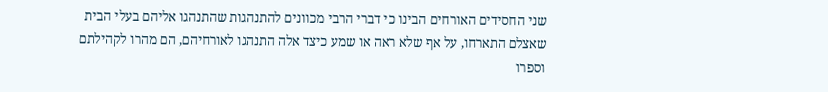שני החסידים האורחים הבינו כי דברי הרבי מכוונים להתנהגות שהתנהגו אליהם בעלי הבית שאצלם התארחו, על אף שלא ראה או שמע כיצד אלה התנהגו לאורחיהם, הם מהרו לקהילתם וספרו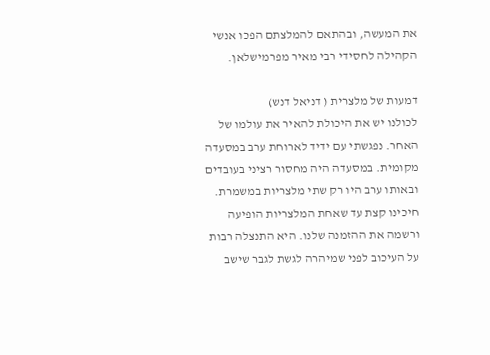את המעשה, ובהתאם להמלצתם הפכו אנשי הקהילה לחסידי רבי מאיר מפרמישלאן.

דמעות של מלצרית ( דניאל דנש)
לכולנו יש את היכולת להאיר את עולמו של האחר. נפגשתי עם ידיד לארוחת ערב במסעדה מקומית. במסעדה היה מחסור רציני בעובדים ובאותו ערב היו רק שתי מלצריות במשמרת. חיכינו קצת עד שאחת המלצריות הופיעה ורשמה את ההזמנה שלנו. היא התנצלה רבות על העיכוב לפני שמיהרה לגשת לגבר שישב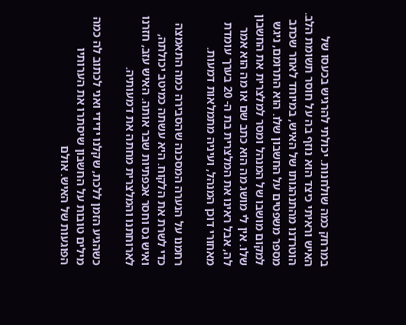במרחק כמה שולחנות. יכולתי להרגיש בכעסו של האיש וראיתי כיצד הוא נוזף בה על חוסר תשומת הלב.
הוטרדנו מהתנהגותו של האיש, במיוחד לאחר שכתב מספר משפטים על החשבון שלו. הוא התרומם, ניגש למקום מושבו של המנהל ומסר למלצרית את החשבון שלו. אין לי מושג מה הוא כתב שם או מה הוא אמר לה, אבל ראינו את המלצרית בת ה- 20 בערך עומדת מאחורי דוכן המנהל, ועיניה מתמלאות דמעות.

רחמנו על הנערה המסכנה שהסבירה כמה התאמצה כדי לשרת את הלקוח. היא עשתה כמיטב יכולתה, ואיש גס וחסר אכפתיות שבר אותה. האיש עזב, חזרנו לארוחתנו והמלצרית מחתה את דמעותיה.

כשהגיע הזמן ללכת, שקלנו ידידי ואני לכתוב לה כמה מילים טובות על החשבון שיסתרו את הערותיו הפוגעות של האיש. אולם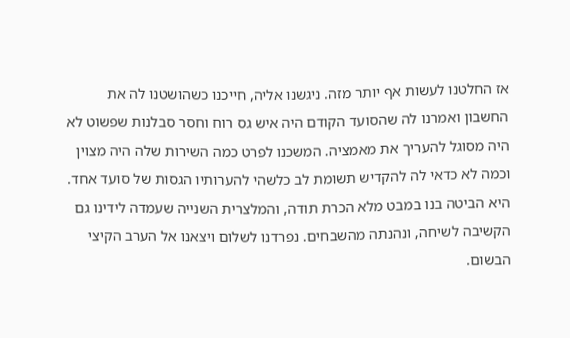אז החלטנו לעשות אף יותר מזה. ניגשנו אליה, חייכנו כשהושטנו לה את החשבון ואמרנו לה שהסועד הקודם היה איש גס רוח וחסר סבלנות שפשוט לא היה מסוגל להעריך את מאמציה. המשכנו לפרט כמה השירות שלה היה מצוין וכמה לא כדאי לה להקדיש תשומת לב כלשהי להערותיו הגסות של סועד אחד. היא הביטה בנו במבט מלא הכרת תודה, והמלצרית השנייה שעמדה לידינו גם הקשיבה לשיחה, ונהנתה מהשבחים. נפרדנו לשלום ויצאנו אל הערב הקיצי הבשום.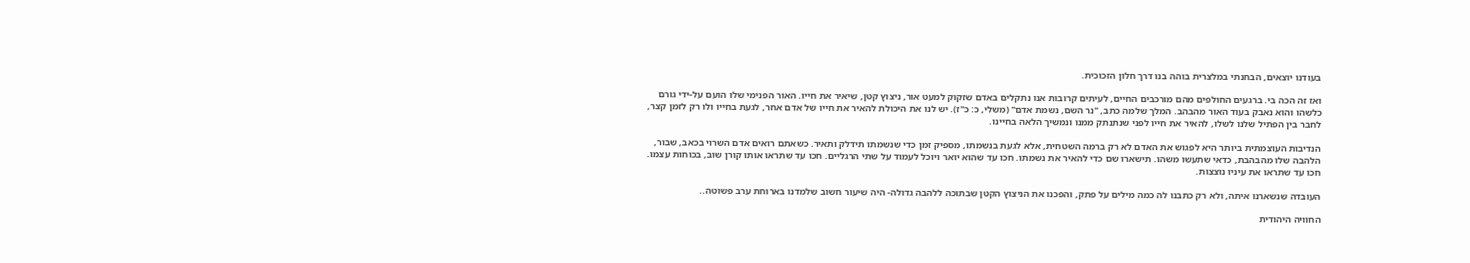בעודנו יוצאים, הבחנתי במלצרית בוהה בנו דרך חלון הזכוכית.

ואז זה הכה בי. ברגעים החולפים מהם מורכבים החיים, לעיתים קרובות אנו נתקלים באדם שזקוק למעט אור, ניצוץ קטן, שיאיר את חייו. האור הפנימי שלו הועם על-ידי גורם כלשהו והוא נאבק בעוד האור מהבהב. המלך שלמה כתב, "נר השם, נשמת אדם" (משלי, כ: כ"ז). יש לנו את היכולת להאיר את חייו של אדם אחר, לגעת בחייו ולו רק לזמן קצר, לחבר בין הפתיל שלנו לשלו, להאיר את חייו לפני שנתנתק ממנו ונמשיך הלאה בחיינו.

הנדיבות העוצמתית ביותר היא לפגוש את האדם לא רק ברמה השטחית, אלא לגעת בנשמתו, מספיק זמן כדי שנשמתו תידלק ותאיר. כשאתם רואים אדם השרוי בכאב, שבור, הלהבה שלו מהבהבת, כדאי שתעשו משהו. תישארו שם כדי להאיר את נשמתו. חכו עד שהוא יואר ויוכל לעמוד על שתי הרגליים. חכו עד שתראו אותו קורן שוב, בכוחות עצמו. חכו עד שתראו את עיניו נוצצות.

העובדה שנשארנו איתה, ולא רק כתבנו לה כמה מילים על פתק, והפכנו את הניצוץ הקטן שבתוכה ללהבה גדולה- היה שיעור חשוב שלמדנו בארוחת ערב פשוטה..

החוויה היהודית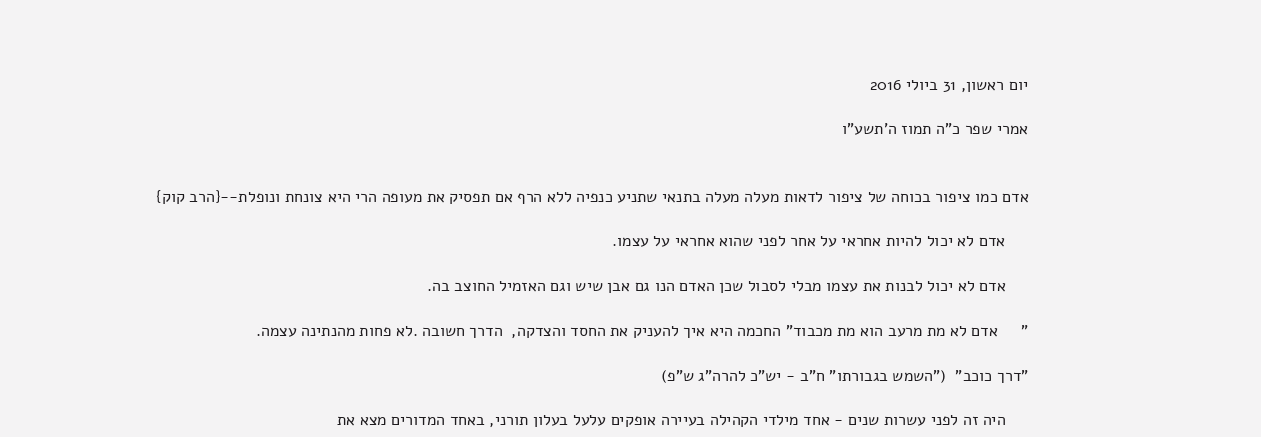יום ראשון, 31 ביולי 2016

אמרי שפר כ"ה תמוז ה'תשע"ו


אדם כמו ציפור בכוחה של ציפור לדאות מעלה מעלה בתנאי שתניע כנפיה ללא הרף אם תפסיק את מעופה הרי היא צונחת ונופלת--{הרב קוק}

     אדם לא יכול להיות אחראי על אחר לפני שהוא אחראי על עצמו.

     אדם לא יכול לבנות את עצמו מבלי לסבול שכן האדם הנו גם אבן שיש וגם האזמיל החוצב בה.

"     אדם לא מת מרעב הוא מת מכבוד" החכמה היא איך להעניק את החסד והצדקה,  הדרך חשובה .לא פחות מהנתינה עצמה.

"דרך כוכב"  ("השמש בגבורתו" ח"ב - יש"כ להרה"ג ש"פ)

     היה זה לפני עשרות שנים - אחד מילדי הקהילה בעיירה אופקים עלעל בעלון תורני, באחד המדורים מצא את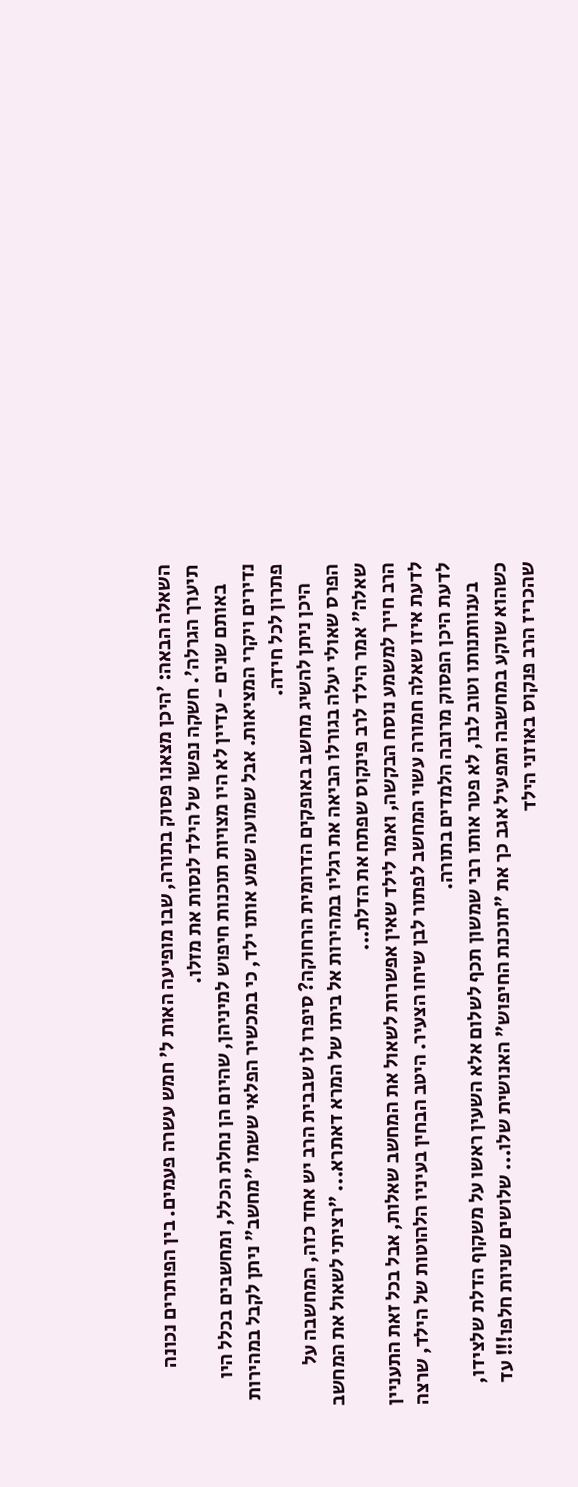השאלה הבאה: 'היכן מצאנו פסוק בתורה, שבו מופיעה האות ל' חמש עשרה פעמים. בין הפותרים נכונה תיערך הגרלה'. חשקה נפשו של הילד לנסות את מזלו.
     באותם שנים - עדיין לא היו מצויות תוכנות חיפוש למיניהן, שהיום הן נחלת הכלל, ומחשבים בכלל היו נדירים ויקרי המציאות. אבל שמועה שמע אותו ילד, כי במכשיר הפלאי ששמו "מחשב" ניתן לקבל במהירות פתרון לכל חידה.
     היכן ניתן להשיג מחשב באופקים הדרומית הרחוקה? סיפרו לו שבבית הרב יש אחד כזה, המחשבה על הפרס שאולי יעלה בגורלו הביאה את רגליו במהירות אל ביתו של המרא דאתרא... "רציתי לשאול את המחשב שאלה" אמר הילד לרב פינקוס שפתח את הדלת...
הרב חייך למשמע נוסח הבקשה, ואמר לילד שאין אפשרות לשאול את המחשב שאלות, אבל בכל זאת התעניין לדעת איזו שאלה חמורה עשוי המחשב לפתור לבן שיחו הצעיר. היטב הבחין בעיניו הלהוטות של הילד, שרצה לדעת היכן הפסוק מרובה הלמדים בתורה.
     בענוותנותו וטוב לבו, לא פטר אותו רבי שמשון תכף לשלום אלא השעין ראשו על משקוף הדלת שלצידו, כשהוא שוקע במחשבה ומפעיל אגב כך את "תוכנת החיפוש" האנושית שלו... שלושים שניות חלפו!!! עד שהכריז הרב פנקוס באוזני הילד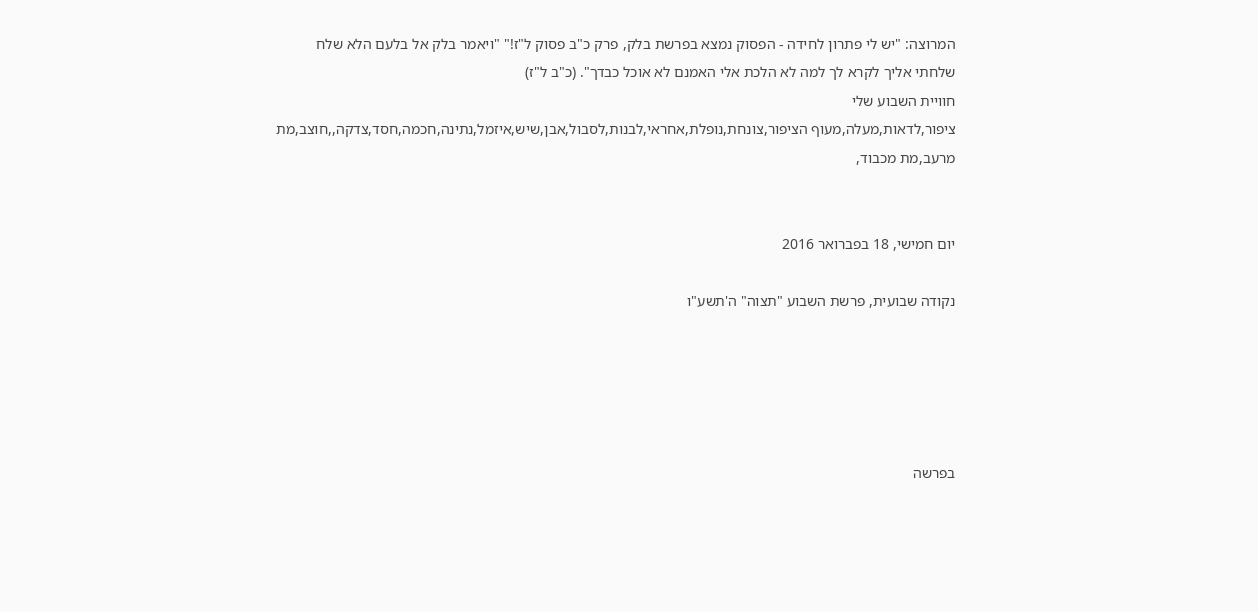המרוצה: "יש לי פתרון לחידה - הפסוק נמצא בפרשת בלק, פרק כ"ב פסוק ל"ז!" "ויאמר בלק אל בלעם הלא שלח שלחתי אליך לקרא לך למה לא הלכת אלי האמנם לא אוכל כבדך". (כ"ב ל"ז)
חוויית השבוע שלי
ציפור,לדאות,מעלה,מעוף הציפור,צונחת,נופלת,אחראי,לבנות,לסבול,אבן,שיש,איזמל,נתינה,חכמה,חסד,צדקה,,חוצב,מת מרעב,מת מכבוד,


יום חמישי, 18 בפברואר 2016

נקודה שבועית, פרשת השבוע "תצוה" ה'תשע"ו





בפרשה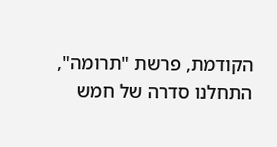הקודמת, פרשת "תרומה", התחלנו סדרה של חמש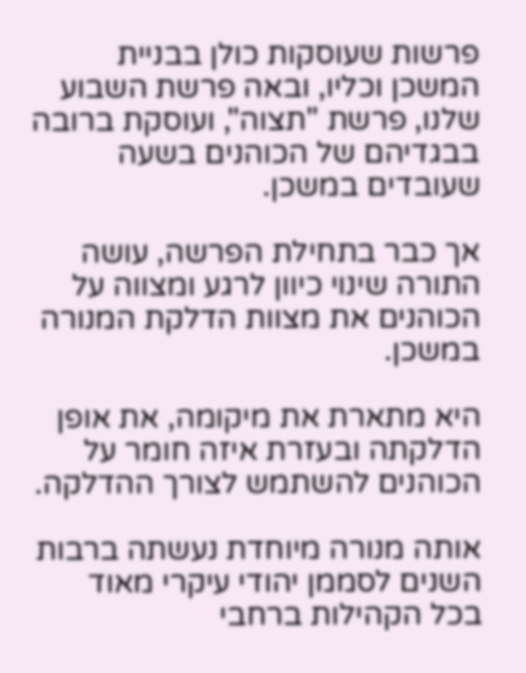פרשות שעוסקות כולן בבניית המשכן וכליו, ובאה פרשת השבוע שלנו, פרשת "תצוה", ועוסקת ברובה בבגדיהם של הכוהנים בשעה שעובדים במשכן.

אך כבר בתחילת הפרשה, עושה התורה שינוי כיוון לרגע ומצווה על הכוהנים את מצוות הדלקת המנורה במשכן.

היא מתארת את מיקומה, את אופן הדלקתה ובעזרת איזה חומר על הכוהנים להשתמש לצורך ההדלקה.

אותה מנורה מיוחדת נעשתה ברבות השנים לסממן יהודי עיקרי מאוד בכל הקהילות ברחבי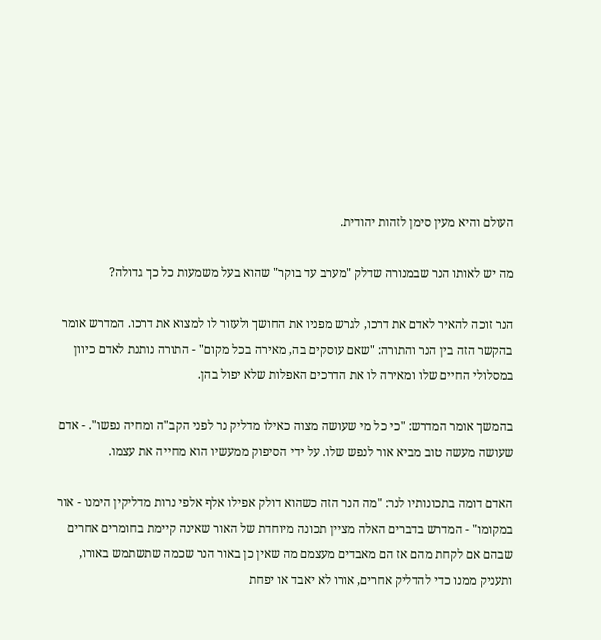העולם והיא מעין סימן לזהות יהודית.

מה יש לאותו הנר שבמנורה שדלק "מערב עד בוקר" שהוא בעל משמעות כל כך גדולה?

הנר זוכה להאיר לאדם את דרכו, לגרש מפניו את החושך ולעזור לו למצוא את דרכו. המדרש אומר בהקשר הזה בין הנר והתורה: "שאם עוסקים בה, מאירה בכל מקום" - התורה נותנת לאדם כיוון במסלולי החיים שלו ומאירה לו את הדרכים האפלות שלא יפול בהן.

בהמשך אומר המדרש: "כי כל מי שעושה מצוה כאילו מדליק נר לפני הקב"ה ומחיה נפשו". - אדם שעושה מעשה טוב מביא אור לנפש שלו. על ידי הסיפוק ממעשיו הוא מחייה את עצמו.

האדם דומה בתכונותיו לנר: "מה הנר הזה כשהוא דולק אפילו אלף אלפי נרות מדליקין הימנו - אור במקומו" - המדרש בדברים האלה מציין תכונה מיוחדת של האור שאינה קיימת בחומרים אחרים שבהם אם לקחת מהם אז הם מאבדים מעצמם מה שאין כן באור הנר שכמה שתשתמש באורו, ותעניק ממנו כדי להדליק אחרים, אורו לא יאבד או יפחת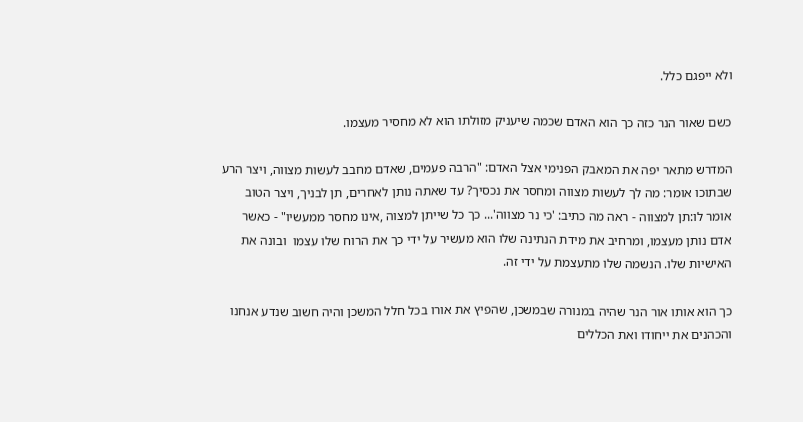ולא ייפגם כלל.

כשם שאור הנר כזה כך הוא האדם שכמה שיעניק מזולתו הוא לא מחסיר מעצמו.

המדרש מתאר יפה את המאבק הפנימי אצל האדם: "הרבה פעמים, שאדם מחבב לעשות מצווה, ויצר הרע שבתוכו אומר: מה לך לעשות מצווה ומחסר את נכסיך? עד שאתה נותן לאחרים, תן לבניך, ויצר הטוב אומר לו:תן למצווה - ראה מה כתיב: 'כי נר מצווה'... כך כל שייתן למצוה ,אינו מחסר ממעשיו" - כאשר אדם נותן מעצמו, ומרחיב את מידת הנתינה שלו הוא מעשיר על ידי כך את הרוח שלו עצמו  ובונה את האישיות שלו. הנשמה שלו מתעצמת על ידי זה.

כך הוא אותו אור הנר שהיה במנורה שבמשכן, שהפיץ את אורו בכל חלל המשכן והיה חשוב שנדע אנחנו והכהנים את ייחודו ואת הכללים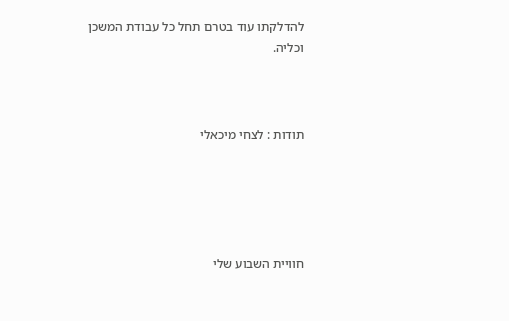להדלקתו עוד בטרם תחל כל עבודת המשכן וכליה.



תודות : לצחי מיכאלי





חוויית השבוע שלי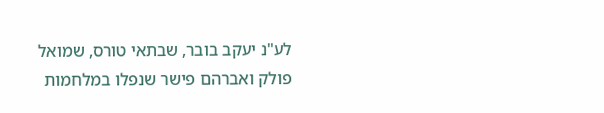לע"נ יעקב בובר, שבתאי טורס, שמואל פולק ואברהם פישר שנפלו במלחמות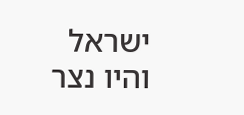ישראל והיו נצר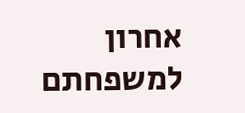אחרון למשפחתם